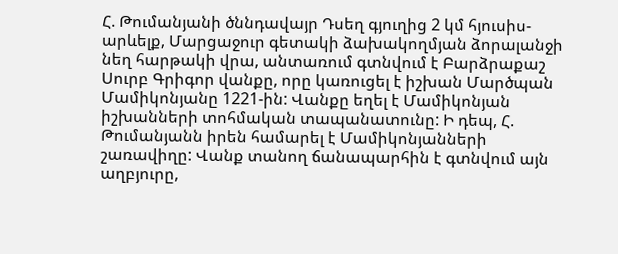Հ. Թումանյանի ծննդավայր Դսեղ գյուղից 2 կմ հյուսիս-արևելք, Մարցաջուր գետակի ձախակողմյան ձորալանջի նեղ հարթակի վրա, անտառում գտնվում է Բարձրաքաշ Սուրբ Գրիգոր վանքը, որը կառուցել է իշխան Մարծպան Մամիկոնյանը 1221-ին: Վանքը եղել է Մամիկոնյան իշխանների տոհմական տապանատունը: Ի դեպ, Հ. Թումանյանն իրեն համարել է Մամիկոնյանների շառավիղը: Վանք տանող ճանապարհին է գտնվում այն աղբյուրը,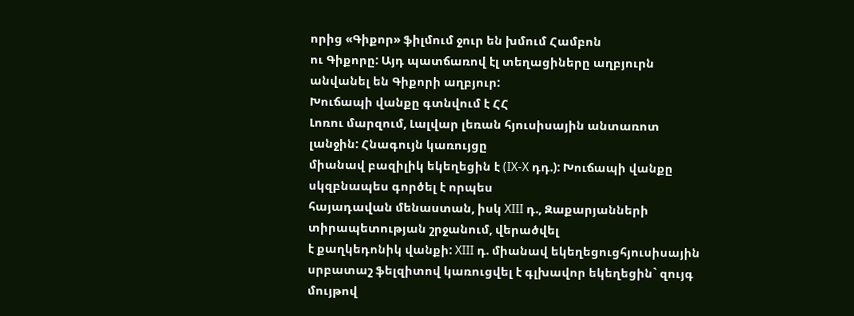որից «Գիքոր» ֆիլմում ջուր են խմում Համբոն
ու Գիքորը: Այդ պատճառով էլ տեղացիները աղբյուրն անվանել են Գիքորի աղբյուր:
Խուճապի վանքը գտնվում է ՀՀ
Լոռու մարզում, Լալվար լեռան հյուսիսային անտառոտ լանջին: Հնագույն կառույցը
միանավ բազիլիկ եկեղեցին է (IX-X դդ.): Խուճապի վանքը սկզբնապես գործել է որպես
հայադավան մենաստան, իսկ XIII դ., Զաքարյանների տիրապետության շրջանում, վերածվել
է քաղկեդոնիկ վանքի: XIII դ. միանավ եկեղեցուցհյուսիսային սրբատաշ ֆելզիտով կառուցվել է գլխավոր եկեղեցին` զույգ մույթով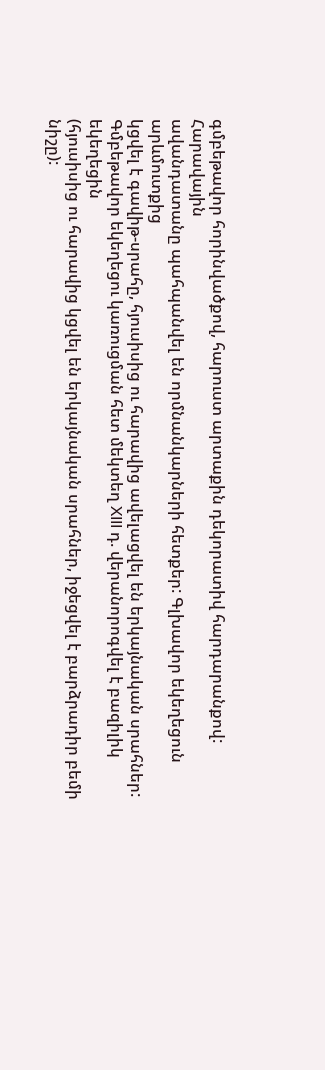գմբեթավոր հորինվածքով, հարուստ արտաքին դեկորատիվ հարդարանքով: Հարավային
ավանդատանը պահպանվել են որմնանկարների հետքեր: Գլխավոր եկեղեցուն արևմուտքից
կցվել է գավիթ-սրահը, հյուսիսից ու հարավից ավելացվել են երկայնական սրահներ:
Գմբեթավոր եկեղեցու կառուցման հետ մեկտեղ XIII դ. վերանորոգվել է բազիլիկ եկեղեցին
(հյուսիսից ու հարավից կցվել են երկայնական սրահներ, իջեցվել է բարձրադիր բեմի
նիշը):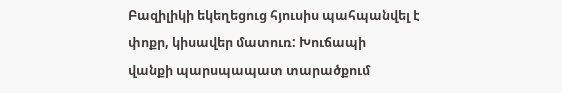Բազիլիկի եկեղեցուց հյուսիս պահպանվել է փոքր, կիսավեր մատուռ: Խուճապի
վանքի պարսպապատ տարածքում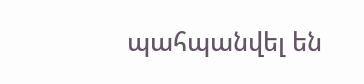պահպանվել են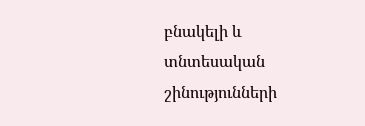բնակելի և տնտեսական շինությունների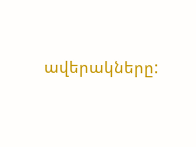ավերակները: